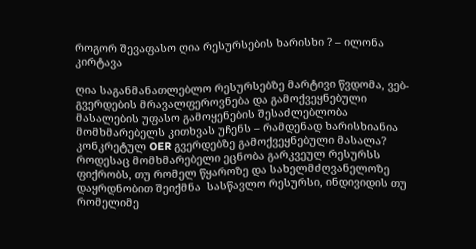როგორ შევაფასო ღია რესურსების ხარისხი ? – ილონა კირტავა

ღია საგანმანათლებლო რესურსებზე მარტივი წვდომა, ვებ-გვერდების მრავალფეროვნება და გამოქვეყნებული მასალების უფასო გამოყენების შესაძლებლობა  მომხმარებელს კითხვას უჩენს – რამდენად ხარისხიანია კონკრეტულ OER გვერდებზე გამოქვეყნებული მასალა? როდესაც მომხმარებელი ეცნობა გარკვეულ რესურსს ფიქრობს, თუ რომელ წყაროზე და სახელმძღვანელოზე დაყრდნობით შეიქმნა  სასწავლო რესურსი, ინდივიდის თუ რომელიმე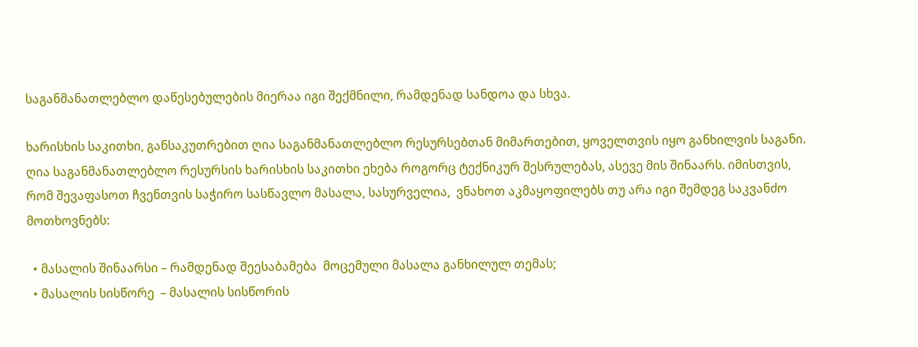საგანმანათლებლო დაწესებულების მიერაა იგი შექმნილი, რამდენად სანდოა და სხვა.

ხარისხის საკითხი, განსაკუთრებით ღია საგანმანათლებლო რესურსებთან მიმართებით, ყოველთვის იყო განხილვის საგანი. ღია საგანმანათლებლო რესურსის ხარისხის საკითხი ეხება როგორც ტექნიკურ შესრულებას, ასევე მის შინაარს. იმისთვის, რომ შევაფასოთ ჩვენთვის საჭირო სასწავლო მასალა, სასურველია,  ვნახოთ აკმაყოფილებს თუ არა იგი შემდეგ საკვანძო მოთხოვნებს:

  • მასალის შინაარსი – რამდენად შეესაბამება  მოცემული მასალა განხილულ თემას;
  • მასალის სისწორე  – მასალის სისწორის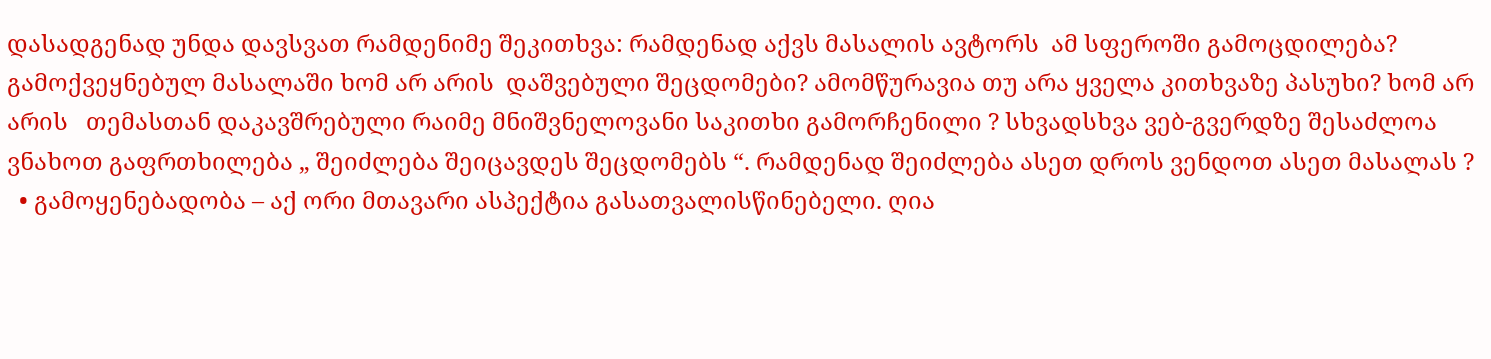დასადგენად უნდა დავსვათ რამდენიმე შეკითხვა: რამდენად აქვს მასალის ავტორს  ამ სფეროში გამოცდილება? გამოქვეყნებულ მასალაში ხომ არ არის  დაშვებული შეცდომები? ამომწურავია თუ არა ყველა კითხვაზე პასუხი? ხომ არ არის   თემასთან დაკავშრებული რაიმე მნიშვნელოვანი საკითხი გამორჩენილი ? სხვადსხვა ვებ-გვერდზე შესაძლოა ვნახოთ გაფრთხილება „ შეიძლება შეიცავდეს შეცდომებს “. რამდენად შეიძლება ასეთ დროს ვენდოთ ასეთ მასალას ?
  • გამოყენებადობა – აქ ორი მთავარი ასპექტია გასათვალისწინებელი. ღია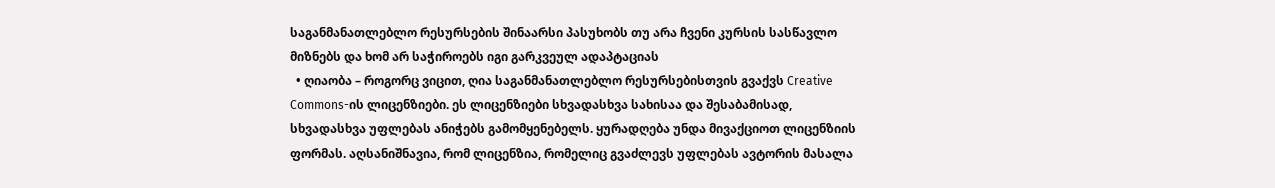საგანმანათლებლო რესურსების შინაარსი პასუხობს თუ არა ჩვენი კურსის სასწავლო მიზნებს და ხომ არ საჭიროებს იგი გარკვეულ ადაპტაციას
  • ღიაობა – როგორც ვიცით, ღია საგანმანათლებლო რესურსებისთვის გვაქვს Creative Commons-ის ლიცენზიები. ეს ლიცენზიები სხვადასხვა სახისაა და შესაბამისად, სხვადასხვა უფლებას ანიჭებს გამომყენებელს. ყურადღება უნდა მივაქციოთ ლიცენზიის ფორმას. აღსანიშნავია, რომ ლიცენზია, რომელიც გვაძლევს უფლებას ავტორის მასალა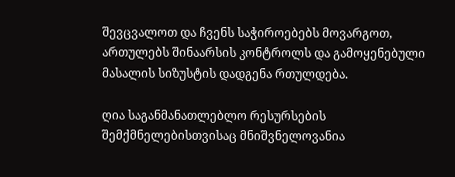შევცვალოთ და ჩვენს საჭიროებებს მოვარგოთ, ართულებს შინაარსის კონტროლს და გამოყენებული მასალის სიზუსტის დადგენა რთულდება.

ღია საგანმანათლებლო რესურსების შემქმნელებისთვისაც მნიშვნელოვანია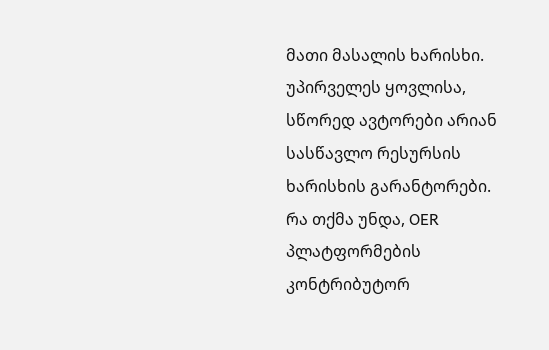მათი მასალის ხარისხი. უპირველეს ყოვლისა, სწორედ ავტორები არიან სასწავლო რესურსის ხარისხის გარანტორები. რა თქმა უნდა, OER პლატფორმების კონტრიბუტორ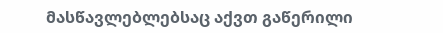მასწავლებლებსაც აქვთ გაწერილი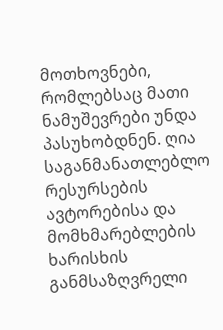მოთხოვნები, რომლებსაც მათი ნამუშევრები უნდა პასუხობდნენ. ღია საგანმანათლებლო რესურსების ავტორებისა და მომხმარებლების ხარისხის განმსაზღვრელი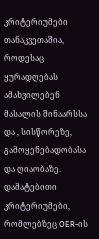კრიტერიუმები თანაკვეთაშია, როდესაც ყურადღებას ამახვილებენ მასალის შინაარსსა და , სისწორეზე, გამოყენებადობასა და ღიაობაზე. დამატებითი კრიტერიუმები, რომლებზეც OER-ის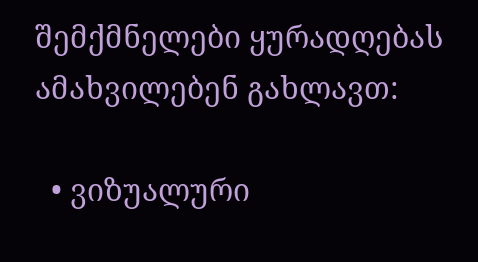შემქმნელები ყურადღებას ამახვილებენ გახლავთ:

  • ვიზუალური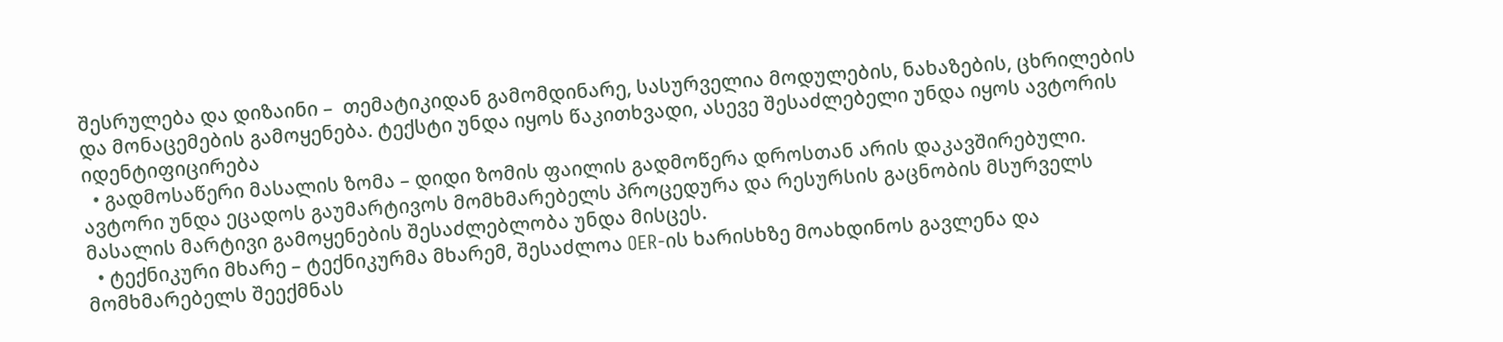შესრულება და დიზაინი –  თემატიკიდან გამომდინარე, სასურველია მოდულების, ნახაზების, ცხრილების და მონაცემების გამოყენება. ტექსტი უნდა იყოს წაკითხვადი, ასევე შესაძლებელი უნდა იყოს ავტორის იდენტიფიცირება
  • გადმოსაწერი მასალის ზომა – დიდი ზომის ფაილის გადმოწერა დროსთან არის დაკავშირებული. ავტორი უნდა ეცადოს გაუმარტივოს მომხმარებელს პროცედურა და რესურსის გაცნობის მსურველს მასალის მარტივი გამოყენების შესაძლებლობა უნდა მისცეს.
  • ტექნიკური მხარე – ტექნიკურმა მხარემ, შესაძლოა OER-ის ხარისხზე მოახდინოს გავლენა და მომხმარებელს შეექმნას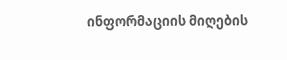ინფორმაციის მიღების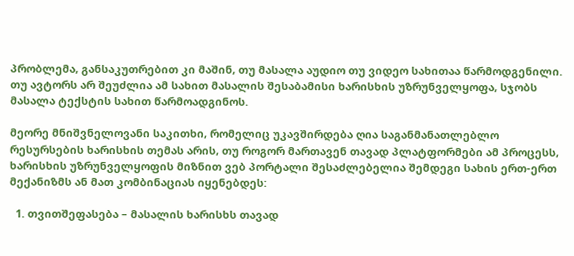პრობლემა, განსაკუთრებით კი მაშინ, თუ მასალა აუდიო თუ ვიდეო სახითაა წარმოდგენილი. თუ ავტორს არ შეუძლია ამ სახით მასალის შესაბამისი ხარისხის უზრუნველყოფა, სჯობს მასალა ტექსტის სახით წარმოადგინოს.

მეორე მნიშვნელოვანი საკითხი, რომელიც უკავშირდება ღია საგანმანათლებლო რესურსების ხარისხის თემას არის, თუ როგორ მართავენ თავად პლატფორმები ამ პროცესს,  ხარისხის უზრუნველყოფის მიზნით ვებ პორტალი შესაძლებელია შემდეგი სახის ერთ-ერთ მექანიზმს ან მათ კომბინაციას იყენებდეს:

  1. თვითშეფასება – მასალის ხარისხს თავად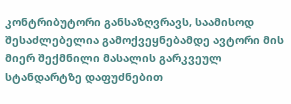კონტრიბუტორი განსაზღვრავს, საამისოდ შესაძლებელია გამოქვეყნებამდე ავტორი მის მიერ შექმნილი მასალის გარკვეულ სტანდარტზე დაფუძნებით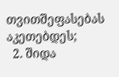თვითშეფასებას აკეთებდეს;
  2. შიდა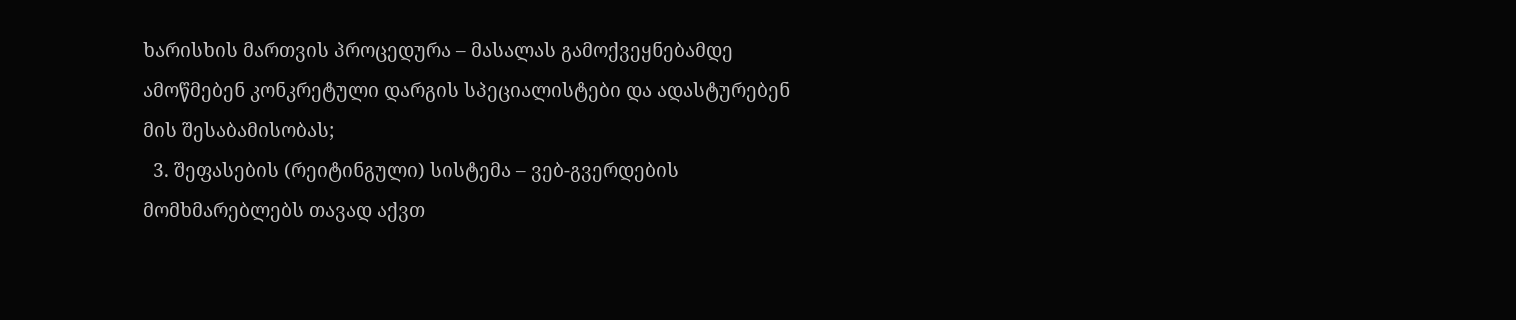ხარისხის მართვის პროცედურა – მასალას გამოქვეყნებამდე ამოწმებენ კონკრეტული დარგის სპეციალისტები და ადასტურებენ მის შესაბამისობას;
  3. შეფასების (რეიტინგული) სისტემა – ვებ-გვერდების მომხმარებლებს თავად აქვთ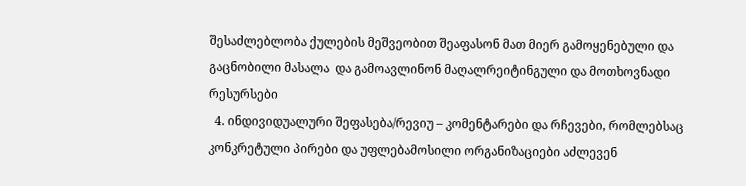შესაძლებლობა ქულების მეშვეობით შეაფასონ მათ მიერ გამოყენებული და გაცნობილი მასალა  და გამოავლინონ მაღალრეიტინგული და მოთხოვნადი რესურსები
  4. ინდივიდუალური შეფასება/რევიუ – კომენტარები და რჩევები, რომლებსაც კონკრეტული პირები და უფლებამოსილი ორგანიზაციები აძლევენ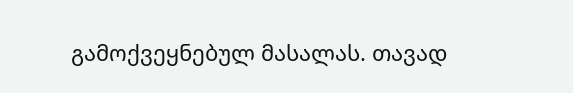გამოქვეყნებულ მასალას. თავად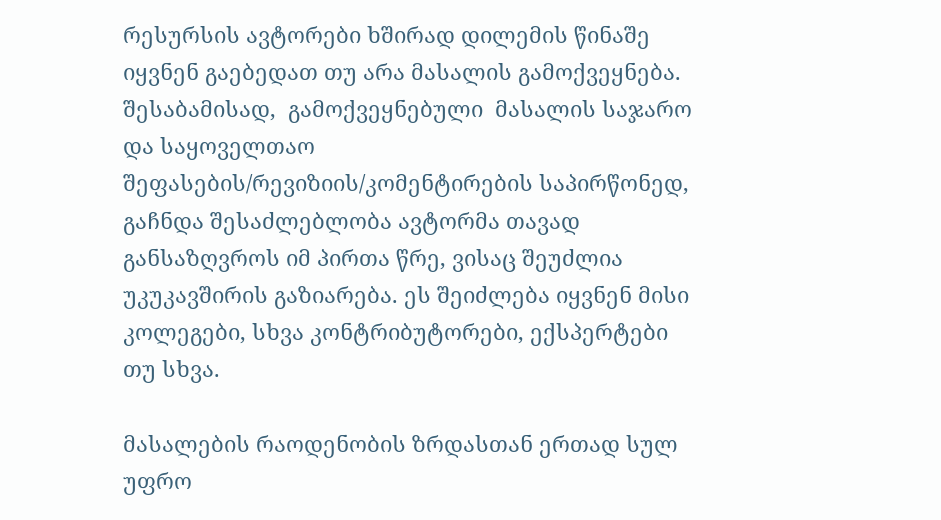რესურსის ავტორები ხშირად დილემის წინაშე იყვნენ გაებედათ თუ არა მასალის გამოქვეყნება. შესაბამისად,  გამოქვეყნებული  მასალის საჯარო და საყოველთაო შეფასების/რევიზიის/კომენტირების საპირწონედ, გაჩნდა შესაძლებლობა ავტორმა თავად განსაზღვროს იმ პირთა წრე, ვისაც შეუძლია უკუკავშირის გაზიარება. ეს შეიძლება იყვნენ მისი კოლეგები, სხვა კონტრიბუტორები, ექსპერტები თუ სხვა.

მასალების რაოდენობის ზრდასთან ერთად სულ უფრო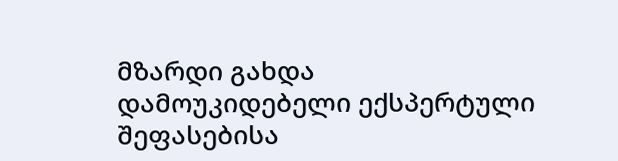მზარდი გახდა დამოუკიდებელი ექსპერტული შეფასებისა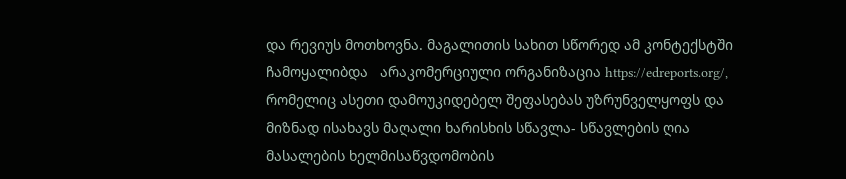და რევიუს მოთხოვნა. მაგალითის სახით სწორედ ამ კონტექსტში ჩამოყალიბდა   არაკომერციული ორგანიზაცია https://edreports.org/, რომელიც ასეთი დამოუკიდებელ შეფასებას უზრუნველყოფს და მიზნად ისახავს მაღალი ხარისხის სწავლა- სწავლების ღია მასალების ხელმისაწვდომობის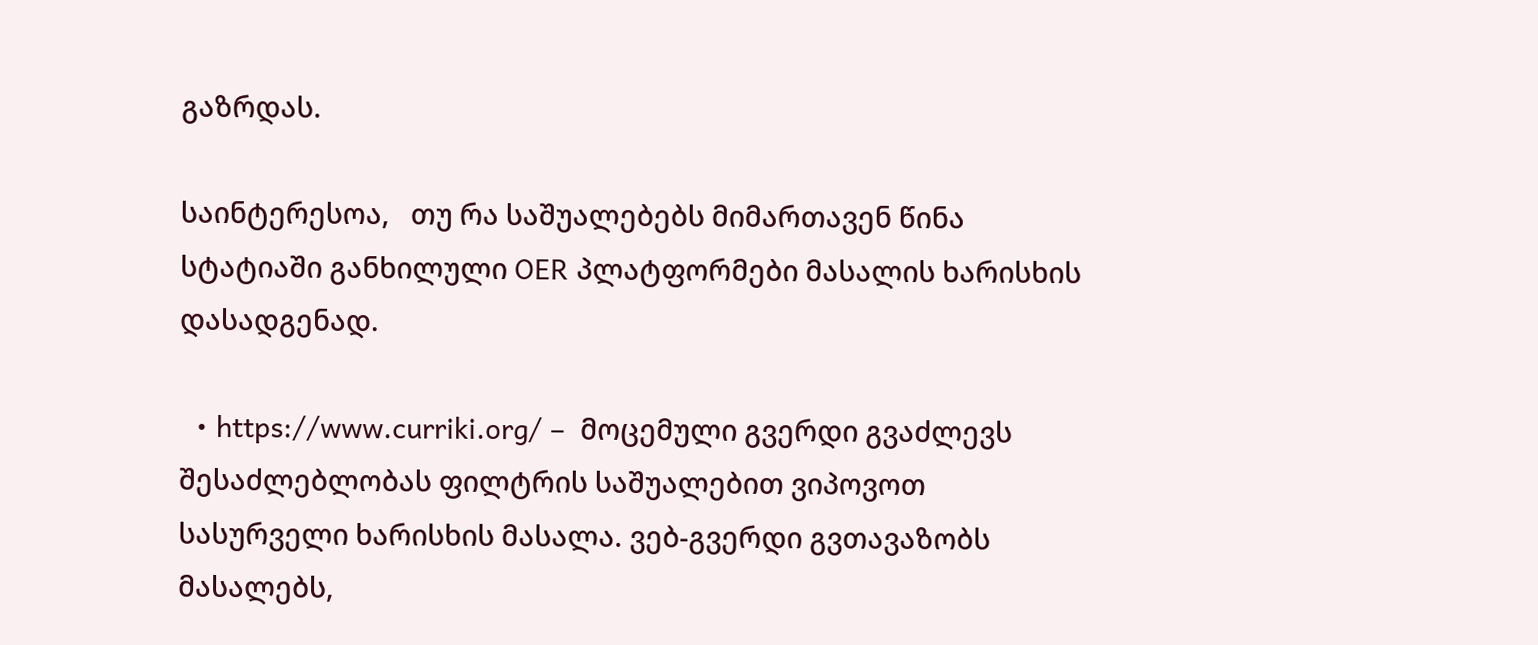გაზრდას.

საინტერესოა,   თუ რა საშუალებებს მიმართავენ წინა სტატიაში განხილული OER პლატფორმები მასალის ხარისხის დასადგენად.

  • https://www.curriki.org/ –  მოცემული გვერდი გვაძლევს შესაძლებლობას ფილტრის საშუალებით ვიპოვოთ სასურველი ხარისხის მასალა. ვებ-გვერდი გვთავაზობს მასალებს,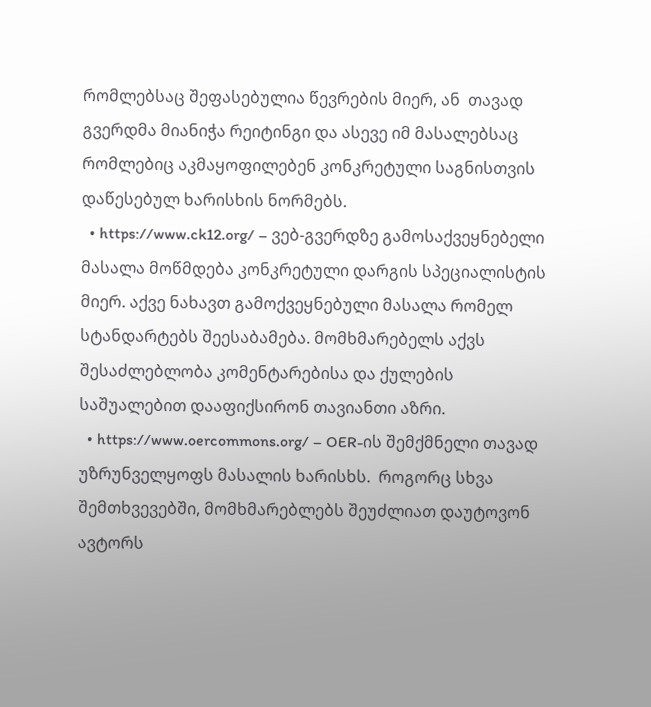რომლებსაც შეფასებულია წევრების მიერ, ან  თავად გვერდმა მიანიჭა რეიტინგი და ასევე იმ მასალებსაც რომლებიც აკმაყოფილებენ კონკრეტული საგნისთვის დაწესებულ ხარისხის ნორმებს.
  • https://www.ck12.org/ – ვებ-გვერდზე გამოსაქვეყნებელი მასალა მოწმდება კონკრეტული დარგის სპეციალისტის მიერ. აქვე ნახავთ გამოქვეყნებული მასალა რომელ სტანდარტებს შეესაბამება. მომხმარებელს აქვს შესაძლებლობა კომენტარებისა და ქულების საშუალებით დააფიქსირონ თავიანთი აზრი.
  • https://www.oercommons.org/ – OER-ის შემქმნელი თავად უზრუნველყოფს მასალის ხარისხს.  როგორც სხვა შემთხვევებში, მომხმარებლებს შეუძლიათ დაუტოვონ ავტორს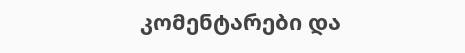კომენტარები და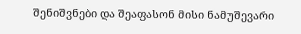შენიშვნები და შეაფასონ მისი ნამუშევარი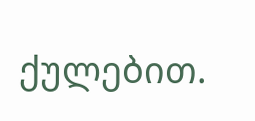ქულებით.